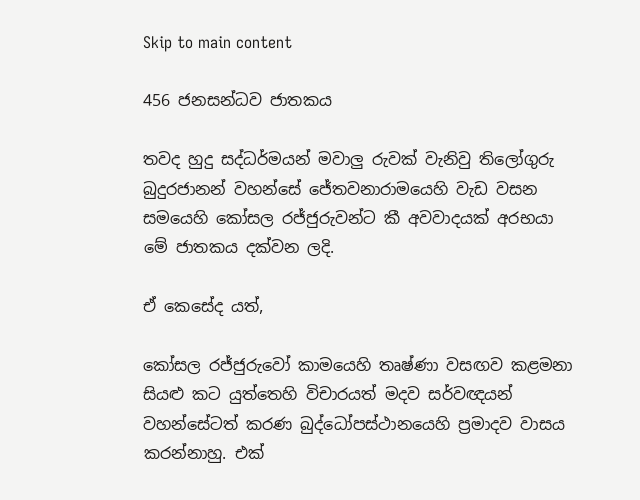Skip to main content

456 ජනසන්ධව ජාතකය

තවද හුදු සද්ධර්මයන් මවාලු රුවක් වැනිවු තිලෝගුරු බුදුරජානන් වහන්සේ ජේතවනාරාමයෙහි වැඩ වසන සමයෙහි කෝසල රජ්ජුරුවන්ට කී අවවාදයක් අරභයා මේ ජාතකය දක්වන ලදි.

ඒ කෙසේද යත්,

කෝසල රජ්ජුරුවෝ කාමයෙහි තෘෂ්ණා වසඟව කළමනා සියළු කට යුත්තෙහි විචාරයත් මදව සර්වඥයන් වහන්සේටත් කරණ බුද්ධෝපස්ථානයෙහි ප්‍රමාදව වාසය කරන්නාහු. එක්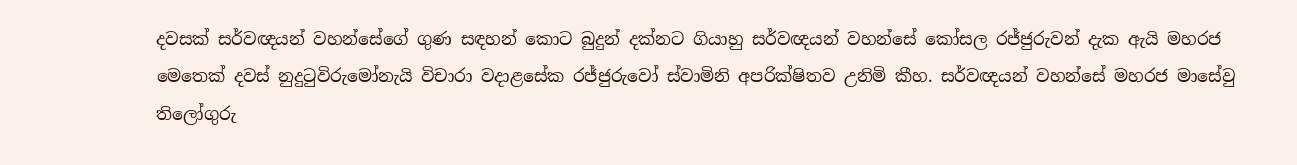දවසක් සර්වඥයන් වහන්සේගේ ගුණ සඳහන් කොට බුදුන් දක්නට ගියාහු සර්වඥයන් වහන්සේ කෝසල රජ්ජුරුවන් දැක ඇයි මහරජ මෙතෙක් දවස් නුදුටුවිරුමෝනැයි විචාරා වදාළසේක රජ්ජුරුවෝ ස්වාමිනි අපරික්ෂිතව උනිමි කීහ. සර්වඥයන් වහන්සේ මහරජ මාසේවු තිලෝගුරු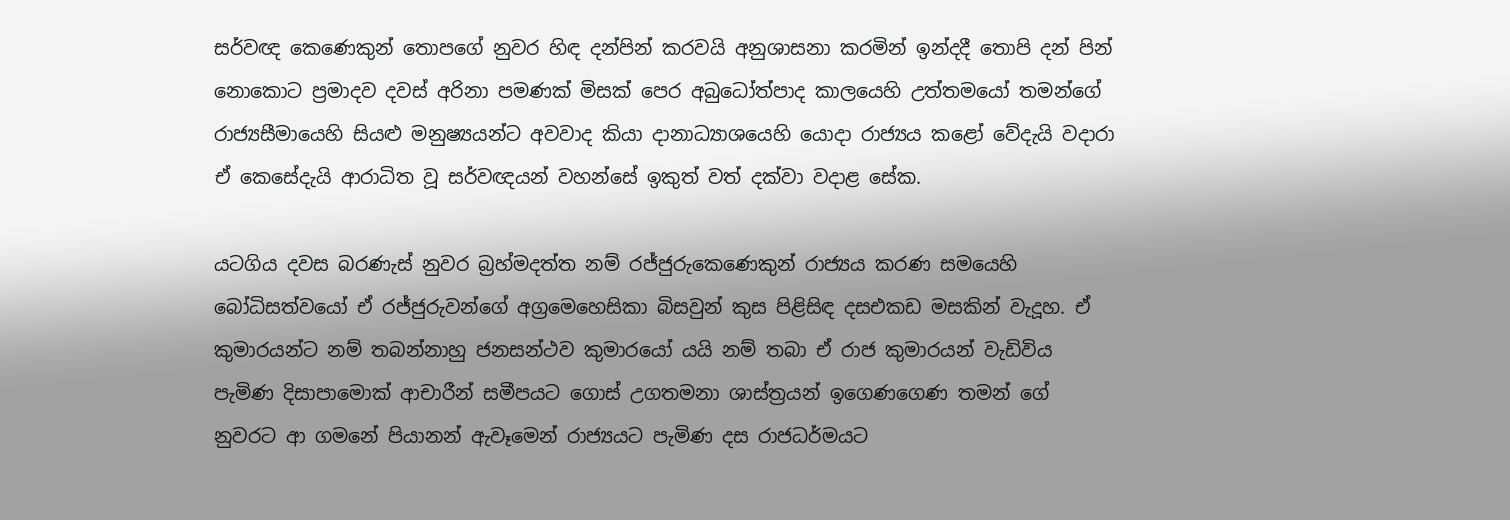සර්වඥ කෙණෙකුන් තොපගේ නුවර හිඳ දන්පින් කරවයි අනුශාසනා කරමින් ඉන්දදී තොපි දන් පින් නොකොට ප්‍රමාදව දවස් අරිනා පමණක් මිසක් පෙර අබුධෝත්පාද කාලයෙහි උත්තමයෝ තමන්ගේ රාජ්‍යසීමායෙහි සියළු මනුෂ්‍යයන්ට අවවාද කියා දානාධ්‍යාශයෙහි යොදා රාජ්‍යය කළෝ වේදැයි වදාරා ඒ කෙසේදැයි ආරාධිත වූ සර්වඥයන් වහන්සේ ඉකුත් වත් දක්වා වදාළ සේක.

යටගිය දවස බරණැස් නුවර බ්‍රහ්මදත්ත නම් රජ්ජුරුකෙණෙකුන් රාජ්‍යය කරණ සමයෙහි බෝධිසත්වයෝ ඒ රජ්ජුරුවන්ගේ අග්‍රමෙහෙසිකා බිසවුන් කුස පිළිසිඳ දසඑකඩ මසකින් වැදූහ. ඒ කුමාරයන්ට නම් තබන්නාහු ජනසන්ථව කුමාරයෝ යයි නම් තබා ඒ රාජ කුමාරයන් වැඩිවිය පැමිණ දිසාපාමොක් ආචාරීන් සමීපයට ගොස් උගතමනා ශාස්ත්‍රයන් ඉගෙණගෙණ තමන් ගේ නුවරට ආ ගමනේ පියානන් ඇවෑමෙන් රාජ්‍යයට පැමිණ දස රාජධර්මයට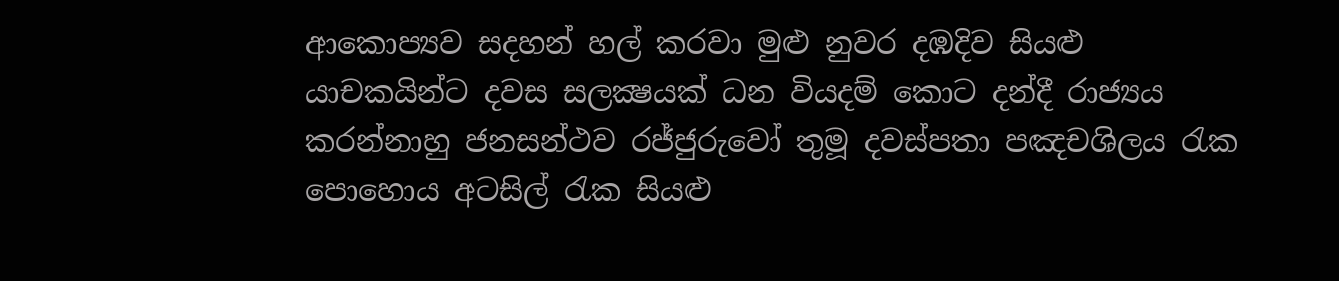ආකොප්‍යව සදහන් හල් කරවා මුළු නුවර දඹදිව සියළු යාචකයින්ට දවස සලක්‍ෂයක් ධන වියදම් කොට දන්දී රාජ්‍යය කරන්නාහු ජනසන්ථව රජ්ජුරුවෝ තුමූ දවස්පතා පඤචශිලය රැක පොහොය අටසිල් රැක සියළු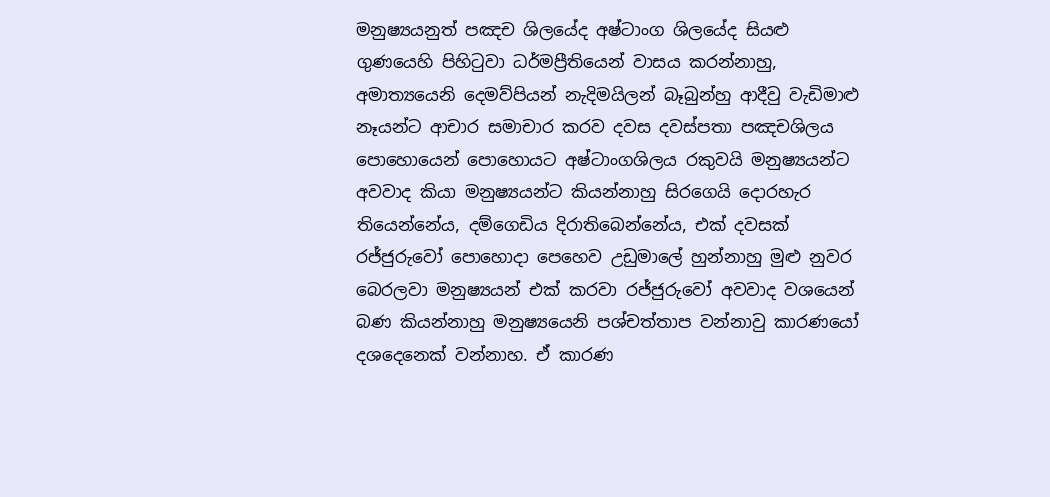මනුෂ්‍යයනුත් පඤච ශිලයේද අෂ්ටාංග ශිලයේද සියළු ගුණයෙහි පිහිටුවා ධර්මප්‍රීතියෙන් වාසය කරන්නාහු, අමාත්‍යයෙනි දෙමව්පියන් නැදිමයිලන් බෑබුන්හු ආදීවු වැඩිමාළු නෑයන්ට ආචාර සමාචාර කරව දවස දවස්පතා පඤචශිලය පොහොයෙන් පොහොයට අෂ්ටාංගශිලය රකුවයි මනුෂ්‍යයන්ට අවවාද කියා මනුෂ්‍යයන්ට කියන්නාහු සිරගෙයි දොරහැර තියෙන්නේය, දම්ගෙඩිය දිරාතිබෙන්නේය, එක් දවසක් රජ්ජුරුවෝ පොහොදා පෙහෙව උඩුමාලේ හුන්නාහු මුළු නුවර බෙරලවා මනුෂ්‍යයන් එක් කරවා රජ්ජුරුවෝ අවවාද වශයෙන් බණ කියන්නාහු මනුෂ්‍යයෙනි පශ්චත්තාප වන්නාවු කාරණයෝ දශදෙනෙක් වන්නාහ. ඒ කාරණ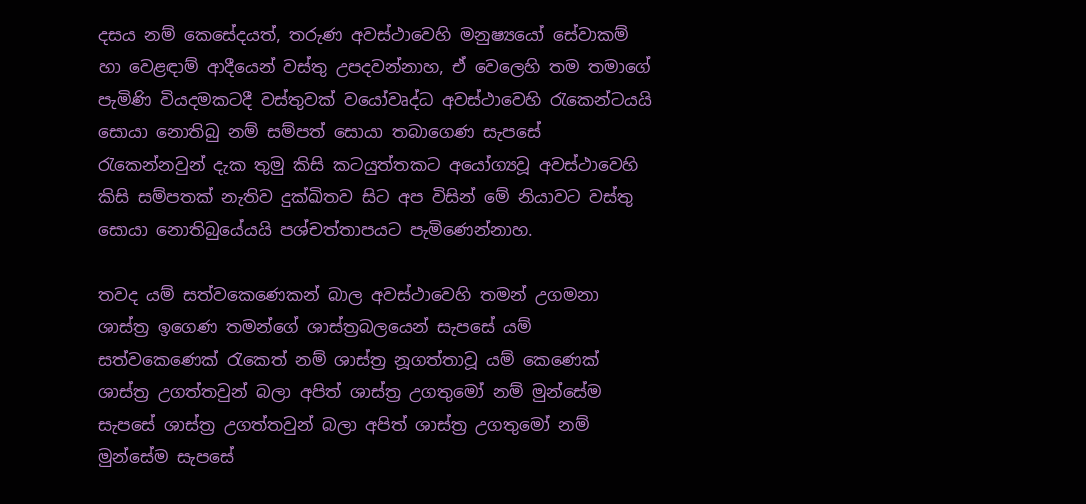දසය නම් කෙසේදයත්, තරුණ අවස්ථාවෙහි මනුෂ්‍යයෝ සේවාකම් හා වෙළඳාම් ආදීයෙන් වස්තු උපදවන්නාහ, ඒ වෙලෙහි තම තමාගේ පැමිණි වියදමකටදී වස්තුවක් වයෝවෘද්ධ අවස්ථාවෙහි රැකෙන්ටයයි සොයා නොතිබු නම් සම්පත් සොයා තබාගෙණ සැපසේ රැකෙන්නවුන් දැක තුමු කිසි කටයුත්තකට අයෝග්‍යවූ අවස්ථාවෙහි කිසි සම්පතක් නැතිව දුක්ඛිතව සිට අප විසින් මේ නියාවට වස්තු සොයා නොතිබුයේයයි පශ්චත්තාපයට පැමිණෙන්නාහ.

තවද යම් සත්වකෙණෙකන් බාල අවස්ථාවෙහි තමන් උගමනා ශාස්ත්‍ර ඉගෙණ තමන්ගේ ශාස්ත්‍රබලයෙන් සැපසේ යම් සත්වකෙණෙක් රැකෙත් නම් ශාස්ත්‍ර නූගත්තාවූ යම් කෙණෙක් ශාස්ත්‍ර උගත්තවුන් බලා අපිත් ශාස්ත්‍ර උගතුමෝ නම් මුන්සේම සැපසේ ශාස්ත්‍ර උගත්තවුන් බලා අපිත් ශාස්ත්‍ර උගතුමෝ නම් මුන්සේම සැපසේ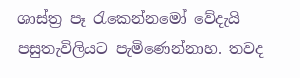ශාස්ත්‍ර පෑ රැකෙන්නමෝ වේදැයි පසුතැවිලියට පැමිණෙන්නාහ. තවද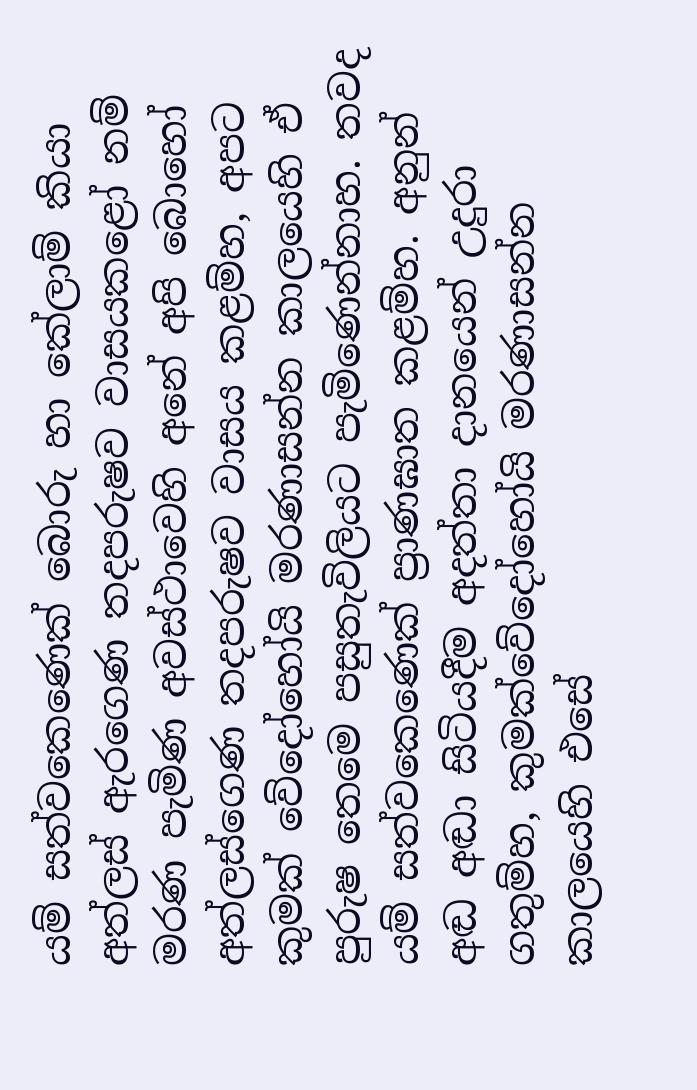යම් සත්වකෙණෙක් බොරු හා කේලාම් කියා අත්ලස් ඇරගෙණ තදපරුෂව වාසයකළෝ නම් මරණ පැමිණ අවස්ථාවෙහි අනේ අපි බොහෝ අත්ලස්ගෙණ තදපරුෂව වාසය කළම්හ, අපට කුමක් වේදෝහෝයි මරණාසන්න කාලයෙහි ඒ පුරුෂ තෙමෙ පසුතැවිලියට පැමිණෙන්නාහ. තවද යම් සත්වකෙණෙක් ප්‍රාණඝාත කළම්හ. අනුන් අඬ අඬා සිටියදීම අදත්තා දානයෙන් උදුරා ගතුම්හ, කුමක්වේදෝහෝයි මරණාසන්න කාලයෙහි එසේ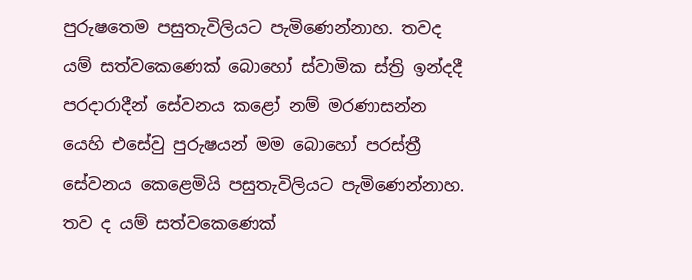පුරුෂතෙම පසුතැවිලියට පැමිණෙන්නාහ. තවද යම් සත්වකෙණෙක් බොහෝ ස්වාමික ස්ත්‍රි ඉන්දදී පරදාරාදීන් සේවනය කළෝ නම් මරණාසන්න යෙහි එසේවු පුරුෂයන් මම බොහෝ පරස්ත්‍රී සේවනය කෙළෙමියි පසුතැවිලියට පැමිණෙන්නාහ. තව ද යම් සත්වකෙණෙක්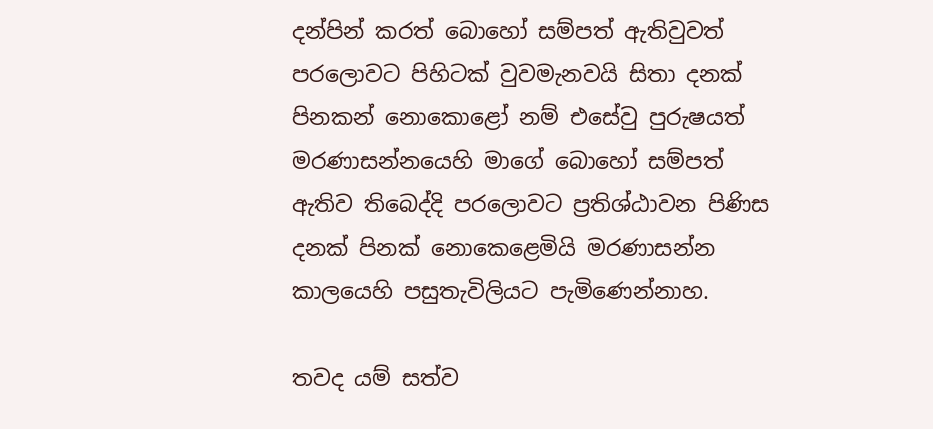දන්පින් කරත් බොහෝ සම්පත් ඇතිවුවත් පරලොවට පිහිටක් වුවමැනවයි සිතා දනක් පිනකන් නොකොළෝ නම් එසේවු පුරුෂයත් මරණාසන්නයෙහි මාගේ බොහෝ සම්පත් ඇතිව තිබෙද්දි පරලොවට ප්‍රතිශ්ඨාවන පිණිස දනක් පිනක් නොකෙළෙමියි මරණාසන්න කාලයෙහි පසුතැවිලියට පැමිණෙන්නාහ.

තවද යම් සත්ව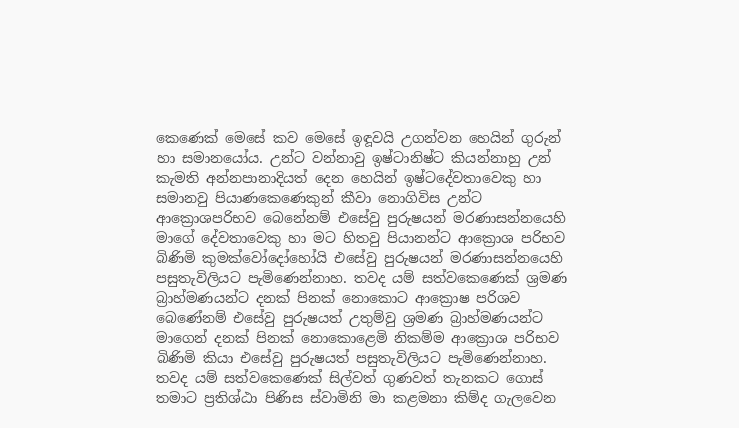කෙණෙක් මෙසේ කව මෙසේ ඉඳූවයි උගන්වන හෙයින් ගුරුන් හා සමානයෝය. උන්ට වන්නාවු ඉෂ්ටානිෂ්ට කියන්නාහු උන් කැමති අන්නපානාදියත් දෙන හෙයින් ඉෂ්ටදේවතාවෙකු හා සමානවු පියාණකෙණෙකුන් කීවා නොගිවිස උන්ට ආක්‍රොශපරිභව බෙනේනම් එසේවු පුරුෂයන් මරණාසන්නයෙහි මාගේ දේවතාවෙකු හා මට හිතවු පියානන්ට ආක්‍රොශ පරිභව බිණිමි කුමක්වෝදෝහෝයි එසේවු පුරුෂයන් මරණාසන්නයෙහි පසුතැවිලියට පැමිණෙන්නාහ. තවද යම් සත්වකෙණෙක් ශ්‍රමණ බ්‍රාහ්මණයන්ට දනක් පිනක් නොකොට ආක්‍රොෂ පරිශව බෙණේනම් එසේවු පුරුෂයත් උතුම්වු ශ්‍රමණ බ්‍රාහ්මණයන්ට මාගෙන් දනක් පිනක් නොකොළෙමි නිකම්ම ආක්‍රොශ පරිභව බිණිමි කියා එසේවු පුරුෂයත් පසුතැවිලියට පැමිණෙන්නාහ. තවද යම් සත්වකෙණෙක් සිල්වත් ගුණවත් තැනකට ගොස් තමාට ප්‍රතිශ්ඨා පිණිස ස්වාමිනි මා කළමනා කිම්ද ගැලවෙන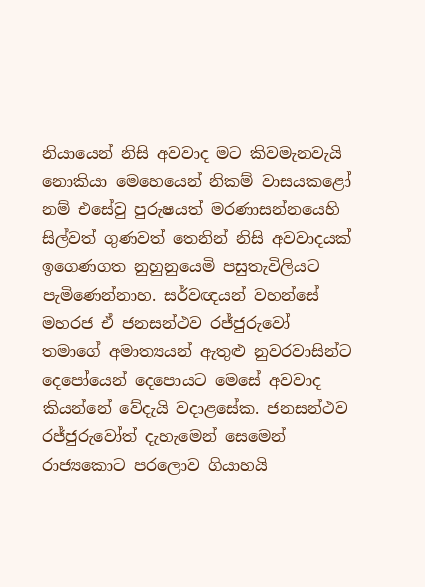නියායෙන් නිසි අවවාද මට කිවමැනවැයි නොකියා මෙහෙයෙන් නිකම් වාසයකළෝ නම් එසේවු පුරුෂයත් මරණාසන්නයෙහි සිල්වත් ගුණවත් තෙනින් නිසි අවවාදයක් ඉගෙණගත නුහුනුයෙමි පසුතැවිලියට පැමිණෙන්නාහ. සර්වඥයන් වහන්සේ මහරජ ඒ ජනසන්ථව රජ්ජුරුවෝ තමාගේ අමාත්‍යයන් ඇතුළු නුවරවාසින්ට දෙපෝයෙන් දෙපොයට මෙසේ අවවාද කියන්නේ වේදැයි වදාළසේක. ජනසන්ථව රජ්ජුරුවෝත් දැහැමෙන් සෙමෙන් රාජ්‍යකොට පරලොව ගියාහයි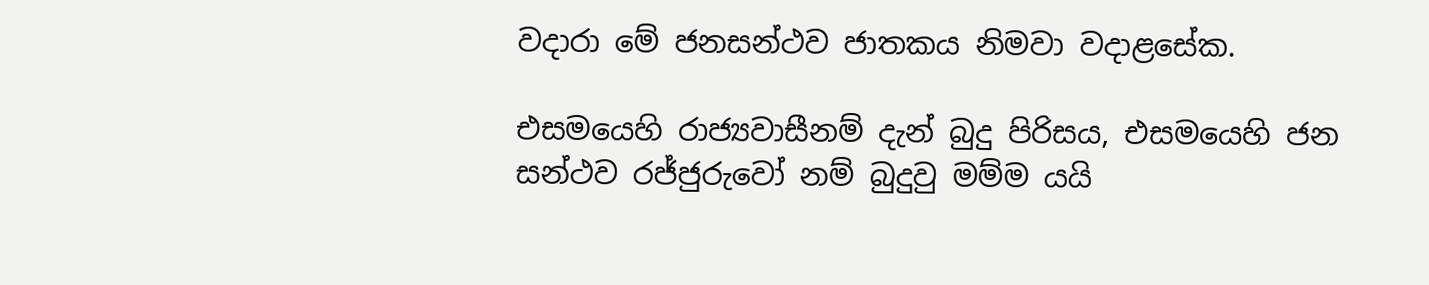වදාරා මේ ජනසන්ථව ජාතකය නිමවා වදාළසේක.

එසමයෙහි රාජ්‍යවාසීනම් දැන් බුදු පිරිසය, එසමයෙහි ජන සන්ථව රජ්ජුරුවෝ නම් බුදුවු මම්ම යයි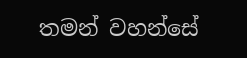තමන් වහන්සේ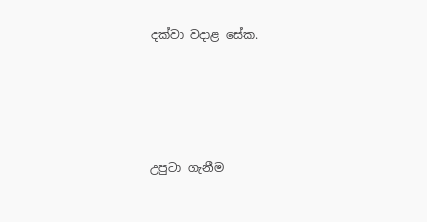දක්වා වදාළ සේක.




උපුටා ගැනීම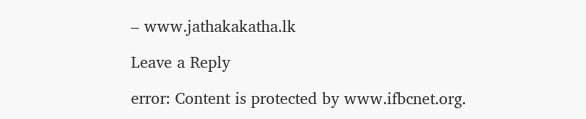– www.jathakakatha.lk

Leave a Reply

error: Content is protected by www.ifbcnet.org.